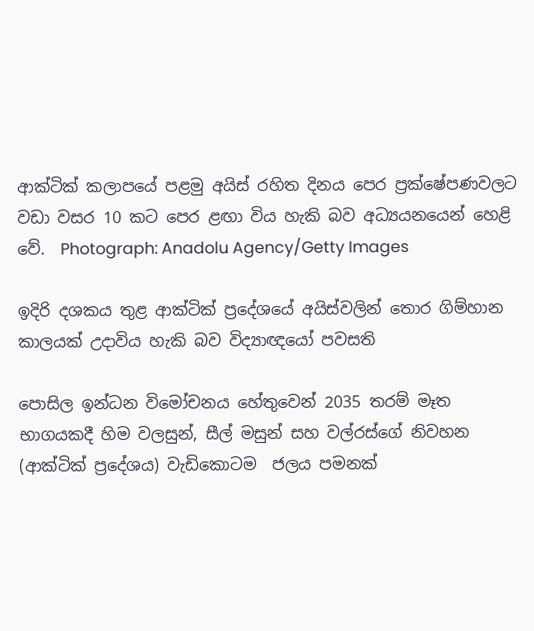ආක්ටික් කලාපයේ පළමු අයිස් රහිත දිනය පෙර ප්‍රක්ෂේපණවලට වඩා වසර 10 කට පෙර ළඟා විය හැකි බව අධ්‍යයනයෙන් හෙළි වේ.  Photograph: Anadolu Agency/Getty Images

ඉදිරි දශකය තුළ ආක්ටික් ප්‍රදේශයේ අයිස්වලින් තොර ගිම්හාන කාලයක් උදාවිය හැකි බව විද්‍යාඥයෝ පවසති

පොසිල ඉන්ධන විමෝචනය හේතුවෙන් 2035 තරම් මෑත භාගයකදී හිම වලසුන්, සීල් මසුන් සහ වල්රස්ගේ නිවහන (ආක්ටික් ප්‍රදේශය) වැඩිකොටම  ජලය පමනක්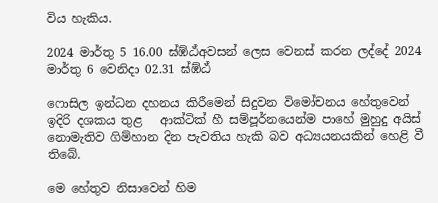විය හැකිය.

2024 මාර්තු 5 16.00 ඝ්ඹ්ඨ්අවසන් ලෙස වෙනස් කරන ලද්දේ 2024 මාර්තු 6 වෙනිදා 02.31 ඝ්ඹ්ඨ්

ෆොසිල ඉන්ධන දහනය කිරීමෙන් සිදුවන විමෝචනය හේතුවෙන් ඉදිරි දශකය තුළ   ආක්ටික් හී සම්පූර්නයෙන්ම පාහේ මුහුදු අයිස් නොමැතිව ගිම්හාන දින පැවතිය හැකි බව අධ්‍යයනයකින් හෙළි වී තිබේ.

මෙ හේතුව නිසාවෙන් හිම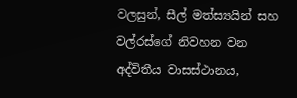වලසුන්, සීල් මත්ස්‍යයින් සහ වල්රස්ගේ නිවහන වන අද්විතීය වාසස්ථානය,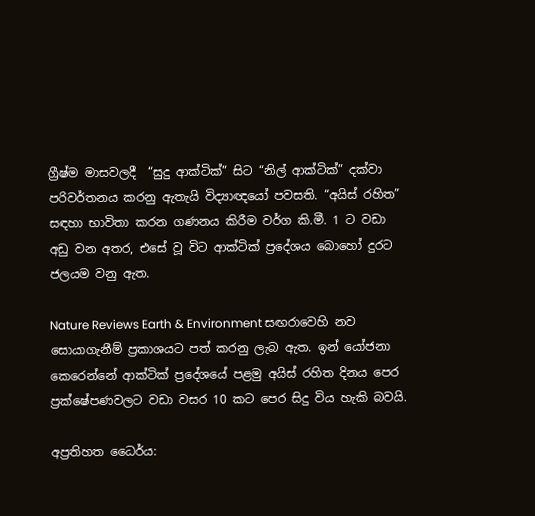ග්‍රීෂ්ම මාසවලදී  “සුදු ආක්ටික්” සිට “නිල් ආක්ටික්” දක්වා  පරිවර්තනය කරනු ඇතැයි විද්‍යාඥයෝ පවසති. “අයිස් රහිත” සඳහා භාවිතා කරන ගණනය කිරීම වර්ග කි.මී. 1 ට වඩා අඩු වන අතර, එසේ වූ විට ආක්ටික් ප්‍රදේශය බොහෝ දුරට ජලයම වනු ඇත.

Nature Reviews Earth & Environment සඟරාවෙහි නව සොයාගැනීම් ප්‍රකාශයට පත් කරනු ලැබ ඇත. ඉන් යෝජනා කෙරෙන්නේ ආක්ටික් ප්‍රදේශයේ පළමු අයිස් රහිත දිනය පෙර ප්‍රක්ෂේපණවලට වඩා වසර 10 කට පෙර සිදු විය හැකි බවයි.

අප්‍රතිහත ධෛර්ය: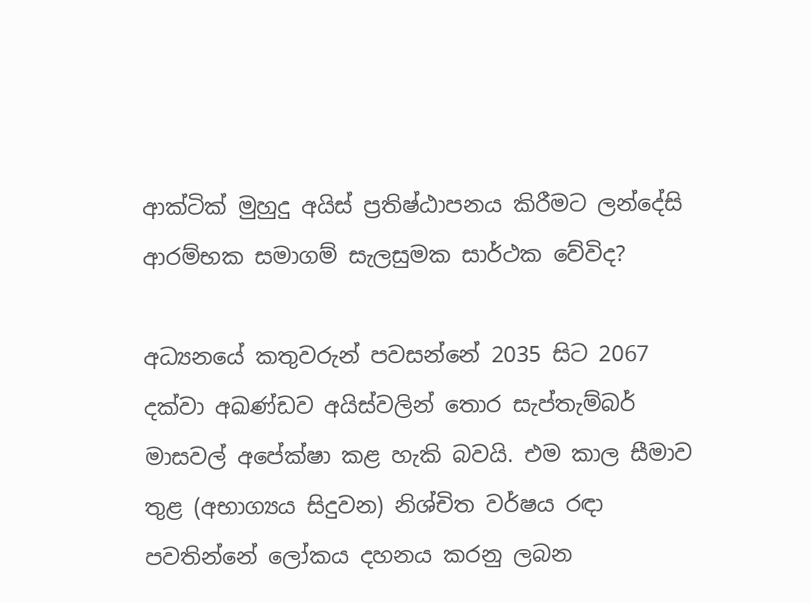ආක්ටික් මුහුදු අයිස් ප්‍රතිෂ්ඨාපනය කිරීමට ලන්දේසි ආරම්භක සමාගම් සැලසුමක සාර්ථක වේවිද?

අධ්‍යනයේ කතුවරුන් පවසන්නේ 2035 සිට 2067 දක්වා අඛණ්ඩව අයිස්වලින් තොර සැප්තැම්බර් මාසවල් අපේක්ෂා කළ හැකි බවයි. එම කාල සීමාව තුළ (අභාග්‍යය සිදුවන) නිශ්චිත වර්ෂය රඳා පවතින්නේ ලෝකය දහනය කරනු ලබන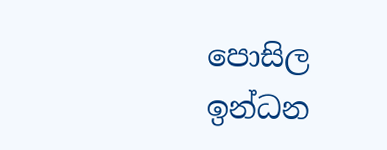පොසිල ඉන්ධන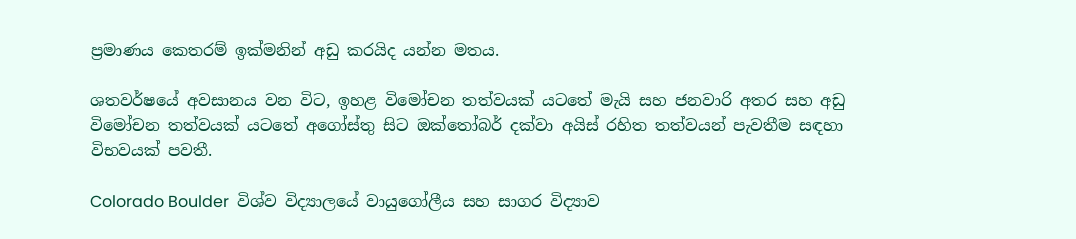ප්‍රමාණය කෙතරම් ඉක්මනින් අඩු කරයිද යන්න මතය.

ශතවර්ෂයේ අවසානය වන විට, ඉහළ විමෝචන තත්වයක් යටතේ මැයි සහ ජනවාරි අතර සහ අඩු විමෝචන තත්වයක් යටතේ අගෝස්තු සිට ඔක්තෝබර් දක්වා අයිස් රහිත තත්වයන් පැවතීම සඳහා විභවයක් පවතී.

Colorado Boulder  විශ්ව විද්‍යාලයේ වායුගෝලීය සහ සාගර විද්‍යාව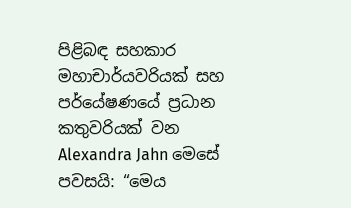පිළිබඳ සහකාර මහාචාර්යවරියක් සහ පර්යේෂණයේ ප්‍රධාන කතුවරියක් වන Alexandra Jahn මෙසේ පවසයි: “මෙය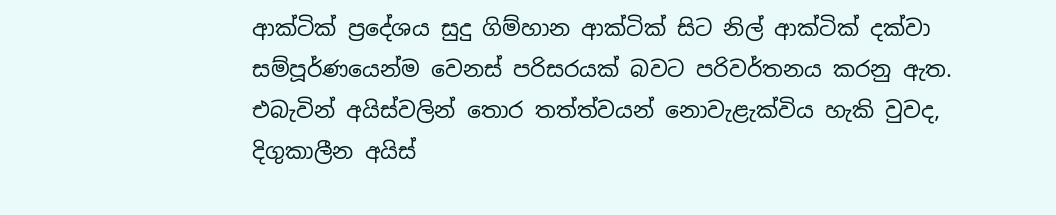ආක්ටික් ප්‍රදේශය සුදු ගිම්හාන ආක්ටික් සිට නිල් ආක්ටික් දක්වා සම්පූර්ණයෙන්ම වෙනස් පරිසරයක් බවට පරිවර්තනය කරනු ඇත. එබැවින් අයිස්වලින් තොර තත්ත්වයන් නොවැළැක්විය හැකි වුවද, දිගුකාලීන අයිස්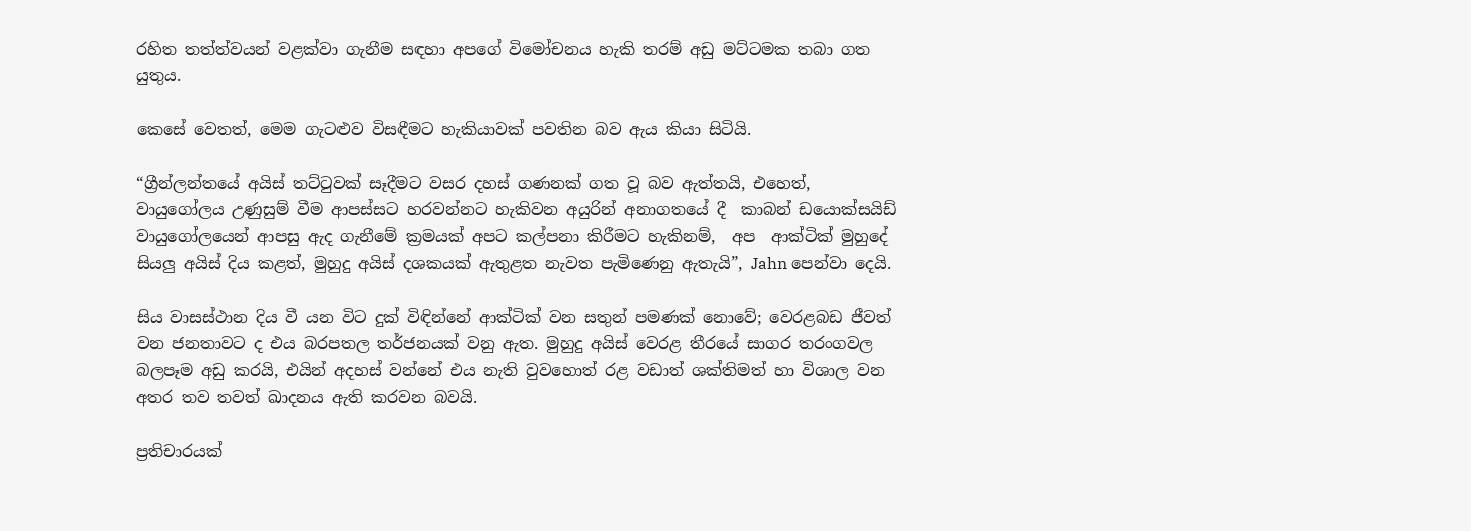රහිත තත්ත්වයන් වළක්වා ගැනීම සඳහා අපගේ විමෝචනය හැකි තරම් අඩු මට්ටමක තබා ගත යුතුය.

කෙසේ වෙතත්, මෙම ගැටළුව විසඳීමට හැකියාවක් පවතින බව ඇය කියා සිටියි.

“ග්‍රීන්ලන්තයේ අයිස් තට්ටුවක් සෑදීමට වසර දහස් ගණනක් ගත වූ බව ඇත්තයි, එහෙත්, වායුගෝලය උණුසුම් වීම ආපස්සට හරවන්නට හැකිවන අයුරින් අනාගතයේ දී  කාබන් ඩයොක්සයිඩ් වායුගෝලයෙන් ආපසු ඇද ගැනීමේ ක්‍රමයක් අපට කල්පනා කිරීමට හැකිනම්,  අප  ආක්ටික් මුහුදේ සියලු අයිස් දිය කළත්, මුහුදු අයිස් දශකයක් ඇතුළත නැවත පැමිණෙනු ඇතැයි”, Jahn පෙන්වා දෙයි.

සිය වාසස්ථාන දිය වී යන විට දුක් විඳින්නේ ආක්ටික් වන සතුන් පමණක් නොවේ; වෙරළබඩ ජීවත් වන ජනතාවට ද එය බරපතල තර්ජනයක් වනු ඇත. මුහුදු අයිස් වෙරළ තීරයේ සාගර තරංගවල බලපෑම අඩු කරයි, එයින් අදහස් වන්නේ එය නැති වුවහොත් රළ වඩාත් ශක්තිමත් හා විශාල වන අතර තව තවත් ඛාදනය ඇති කරවන බවයි.

ප්‍රතිචාරයක්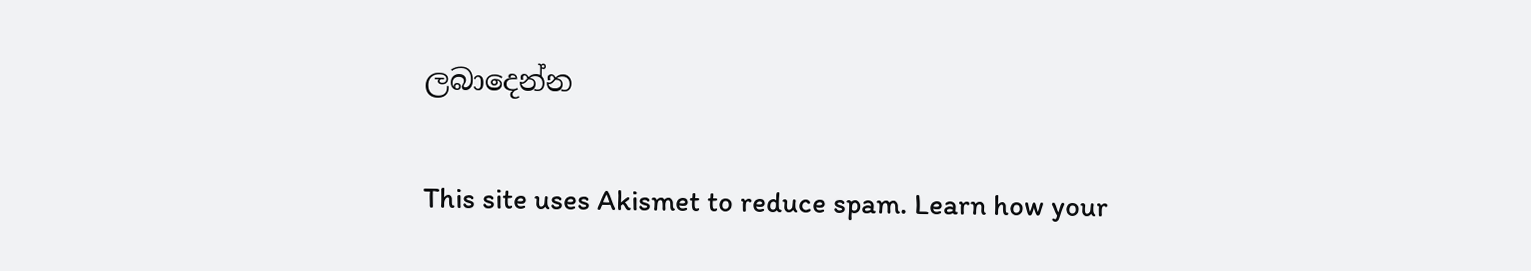ලබාදෙන්න

This site uses Akismet to reduce spam. Learn how your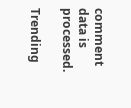comment data is processed.

Trending